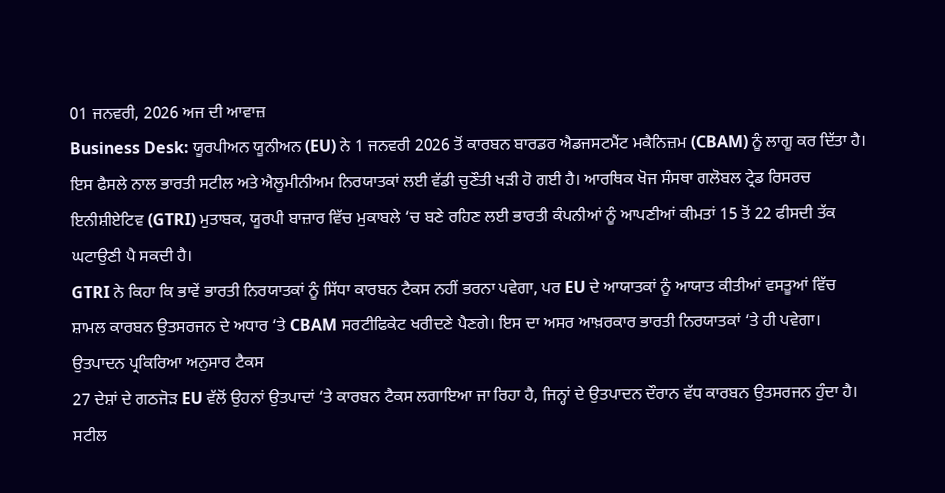01 ਜਨਵਰੀ, 2026 ਅਜ ਦੀ ਆਵਾਜ਼
Business Desk: ਯੂਰਪੀਅਨ ਯੂਨੀਅਨ (EU) ਨੇ 1 ਜਨਵਰੀ 2026 ਤੋਂ ਕਾਰਬਨ ਬਾਰਡਰ ਐਡਜਸਟਮੈਂਟ ਮਕੈਨਿਜ਼ਮ (CBAM) ਨੂੰ ਲਾਗੂ ਕਰ ਦਿੱਤਾ ਹੈ। ਇਸ ਫੈਸਲੇ ਨਾਲ ਭਾਰਤੀ ਸਟੀਲ ਅਤੇ ਐਲੂਮੀਨੀਅਮ ਨਿਰਯਾਤਕਾਂ ਲਈ ਵੱਡੀ ਚੁਣੌਤੀ ਖੜੀ ਹੋ ਗਈ ਹੈ। ਆਰਥਿਕ ਖੋਜ ਸੰਸਥਾ ਗਲੋਬਲ ਟ੍ਰੇਡ ਰਿਸਰਚ ਇਨੀਸ਼ੀਏਟਿਵ (GTRI) ਮੁਤਾਬਕ, ਯੂਰਪੀ ਬਾਜ਼ਾਰ ਵਿੱਚ ਮੁਕਾਬਲੇ ‘ਚ ਬਣੇ ਰਹਿਣ ਲਈ ਭਾਰਤੀ ਕੰਪਨੀਆਂ ਨੂੰ ਆਪਣੀਆਂ ਕੀਮਤਾਂ 15 ਤੋਂ 22 ਫੀਸਦੀ ਤੱਕ ਘਟਾਉਣੀ ਪੈ ਸਕਦੀ ਹੈ।
GTRI ਨੇ ਕਿਹਾ ਕਿ ਭਾਵੇਂ ਭਾਰਤੀ ਨਿਰਯਾਤਕਾਂ ਨੂੰ ਸਿੱਧਾ ਕਾਰਬਨ ਟੈਕਸ ਨਹੀਂ ਭਰਨਾ ਪਵੇਗਾ, ਪਰ EU ਦੇ ਆਯਾਤਕਾਂ ਨੂੰ ਆਯਾਤ ਕੀਤੀਆਂ ਵਸਤੂਆਂ ਵਿੱਚ ਸ਼ਾਮਲ ਕਾਰਬਨ ਉਤਸਰਜਨ ਦੇ ਅਧਾਰ ‘ਤੇ CBAM ਸਰਟੀਫਿਕੇਟ ਖਰੀਦਣੇ ਪੈਣਗੇ। ਇਸ ਦਾ ਅਸਰ ਆਖ਼ਰਕਾਰ ਭਾਰਤੀ ਨਿਰਯਾਤਕਾਂ ‘ਤੇ ਹੀ ਪਵੇਗਾ।
ਉਤਪਾਦਨ ਪ੍ਰਕਿਰਿਆ ਅਨੁਸਾਰ ਟੈਕਸ
27 ਦੇਸ਼ਾਂ ਦੇ ਗਠਜੋੜ EU ਵੱਲੋਂ ਉਹਨਾਂ ਉਤਪਾਦਾਂ ‘ਤੇ ਕਾਰਬਨ ਟੈਕਸ ਲਗਾਇਆ ਜਾ ਰਿਹਾ ਹੈ, ਜਿਨ੍ਹਾਂ ਦੇ ਉਤਪਾਦਨ ਦੌਰਾਨ ਵੱਧ ਕਾਰਬਨ ਉਤਸਰਜਨ ਹੁੰਦਾ ਹੈ। ਸਟੀਲ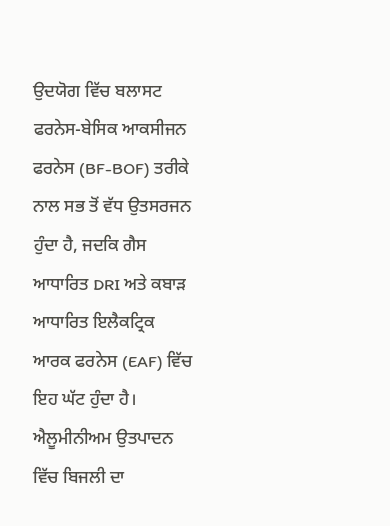ਉਦਯੋਗ ਵਿੱਚ ਬਲਾਸਟ ਫਰਨੇਸ-ਬੇਸਿਕ ਆਕਸੀਜਨ ਫਰਨੇਸ (BF-BOF) ਤਰੀਕੇ ਨਾਲ ਸਭ ਤੋਂ ਵੱਧ ਉਤਸਰਜਨ ਹੁੰਦਾ ਹੈ, ਜਦਕਿ ਗੈਸ ਆਧਾਰਿਤ DRI ਅਤੇ ਕਬਾੜ ਆਧਾਰਿਤ ਇਲੈਕਟ੍ਰਿਕ ਆਰਕ ਫਰਨੇਸ (EAF) ਵਿੱਚ ਇਹ ਘੱਟ ਹੁੰਦਾ ਹੈ।
ਐਲੂਮੀਨੀਅਮ ਉਤਪਾਦਨ ਵਿੱਚ ਬਿਜਲੀ ਦਾ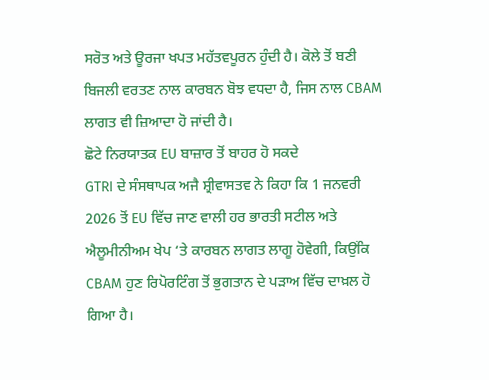ਸਰੋਤ ਅਤੇ ਊਰਜਾ ਖਪਤ ਮਹੱਤਵਪੂਰਨ ਹੁੰਦੀ ਹੈ। ਕੋਲੇ ਤੋਂ ਬਣੀ ਬਿਜਲੀ ਵਰਤਣ ਨਾਲ ਕਾਰਬਨ ਬੋਝ ਵਧਦਾ ਹੈ, ਜਿਸ ਨਾਲ CBAM ਲਾਗਤ ਵੀ ਜ਼ਿਆਦਾ ਹੋ ਜਾਂਦੀ ਹੈ।
ਛੋਟੇ ਨਿਰਯਾਤਕ EU ਬਾਜ਼ਾਰ ਤੋਂ ਬਾਹਰ ਹੋ ਸਕਦੇ
GTRI ਦੇ ਸੰਸਥਾਪਕ ਅਜੈ ਸ਼੍ਰੀਵਾਸਤਵ ਨੇ ਕਿਹਾ ਕਿ 1 ਜਨਵਰੀ 2026 ਤੋਂ EU ਵਿੱਚ ਜਾਣ ਵਾਲੀ ਹਰ ਭਾਰਤੀ ਸਟੀਲ ਅਤੇ ਐਲੂਮੀਨੀਅਮ ਖੇਪ ‘ਤੇ ਕਾਰਬਨ ਲਾਗਤ ਲਾਗੂ ਹੋਵੇਗੀ, ਕਿਉਂਕਿ CBAM ਹੁਣ ਰਿਪੋਰਟਿੰਗ ਤੋਂ ਭੁਗਤਾਨ ਦੇ ਪੜਾਅ ਵਿੱਚ ਦਾਖ਼ਲ ਹੋ ਗਿਆ ਹੈ।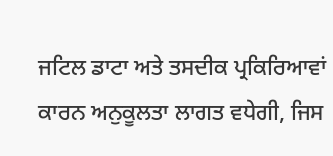ਜਟਿਲ ਡਾਟਾ ਅਤੇ ਤਸਦੀਕ ਪ੍ਰਕਿਰਿਆਵਾਂ ਕਾਰਨ ਅਨੁਕੂਲਤਾ ਲਾਗਤ ਵਧੇਗੀ, ਜਿਸ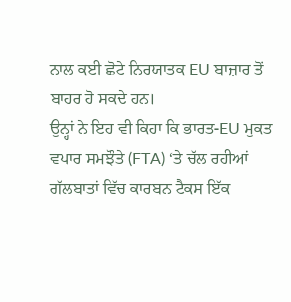ਨਾਲ ਕਈ ਛੋਟੇ ਨਿਰਯਾਤਕ EU ਬਾਜ਼ਾਰ ਤੋਂ ਬਾਹਰ ਹੋ ਸਕਦੇ ਹਨ।
ਉਨ੍ਹਾਂ ਨੇ ਇਹ ਵੀ ਕਿਹਾ ਕਿ ਭਾਰਤ-EU ਮੁਕਤ ਵਪਾਰ ਸਮਝੌਤੇ (FTA) ‘ਤੇ ਚੱਲ ਰਹੀਆਂ ਗੱਲਬਾਤਾਂ ਵਿੱਚ ਕਾਰਬਨ ਟੈਕਸ ਇੱਕ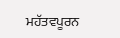ਮਹੱਤਵਪੂਰਨ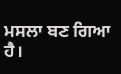ਮਸਲਾ ਬਣ ਗਿਆ ਹੈ।